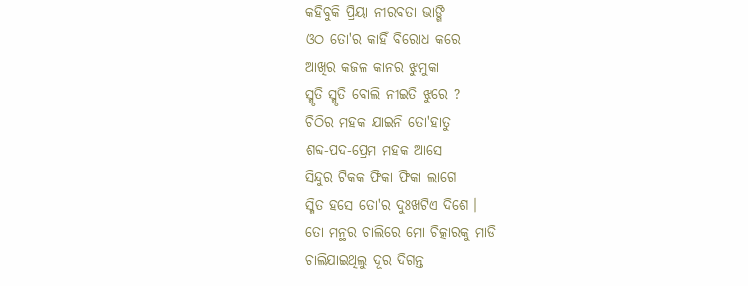କହିବୁକି ପ୍ରିୟା ନୀରବତା ଭାଙ୍ଗି
ଓଠ ତୋ'ର କାହିଁ ବିରୋଧ କରେ
ଆଖିର କଜଳ କାନର ଝୁମୁକା
ସ୍ମୃତି ସ୍ମୃତି ବୋଲି ନୀଇତି ଝୁରେ ?
ଚିଠିର ମହକ ଯାଇନି ତୋ'ହାତୁ
ଶବ୍ଦ-ପଦ-ପ୍ରେମ ମହକ ଆସେ
ସିନ୍ଦୁର ଟିକକ ଫିକା ଫିକା ଲାଗେ
ସ୍ମିତ ହସେ ତୋ'ର ଦୁଃଖଟିଏ ଦିଶେ ।
ତୋ ମନ୍ଥର ଚାଲିରେ ମୋ ଚିତ୍କାରକୁ ମାଡି
ଚାଲିଯାଇଥିଲୁ ଦୂର ଦିଗନ୍ତ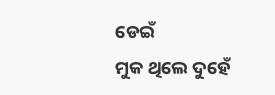ଡେଇଁ
ମୁକ ଥିଲେ ଦୁହେଁ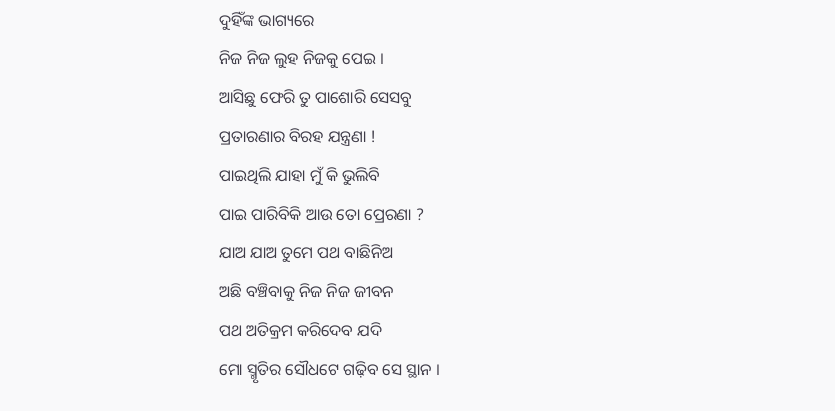ଦୁହିଁଙ୍କ ଭାଗ୍ୟରେ
ନିଜ ନିଜ ଲୁହ ନିଜକୁ ପେଇ ।
ଆସିଛୁ ଫେରି ତୁ ପାଶୋରି ସେସବୁ
ପ୍ରତାରଣାର ବିରହ ଯନ୍ତ୍ରଣା !
ପାଇଥିଲି ଯାହା ମୁଁ କି ଭୁଲିବି
ପାଇ ପାରିବିକି ଆଉ ତୋ ପ୍ରେରଣା ?
ଯାଅ ଯାଅ ତୁମେ ପଥ ବାଛିନିଅ
ଅଛି ବଞ୍ଚିବାକୁ ନିଜ ନିଜ ଜୀବନ
ପଥ ଅତିକ୍ରମ କରିଦେବ ଯଦି
ମୋ ସ୍ମୃତିର ସୌଧଟେ ଗଢ଼ିବ ସେ ସ୍ଥାନ ।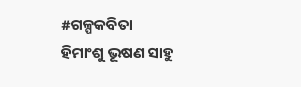#ଗଳ୍ପକବିତା
ହିମାଂଶୁ ଭୂଷଣ ସାହୁ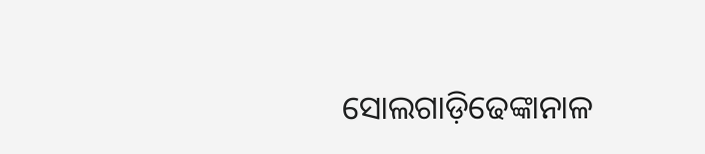ସୋଲଗାଡ଼ିଢେଙ୍କାନାଳ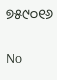୭୫୯୦୧୬

No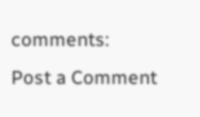comments:
Post a Comment